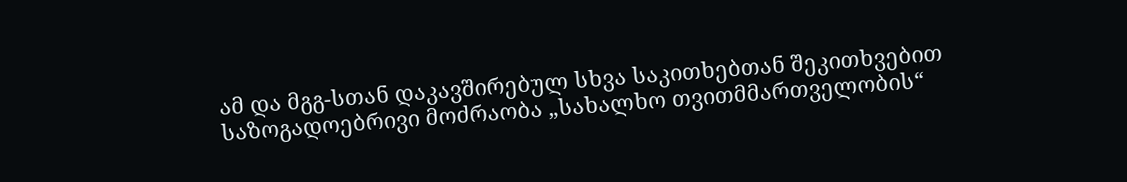ამ და მგგ-სთან დაკავშირებულ სხვა საკითხებთან შეკითხვებით საზოგადოებრივი მოძრაობა „სახალხო თვითმმართველობის“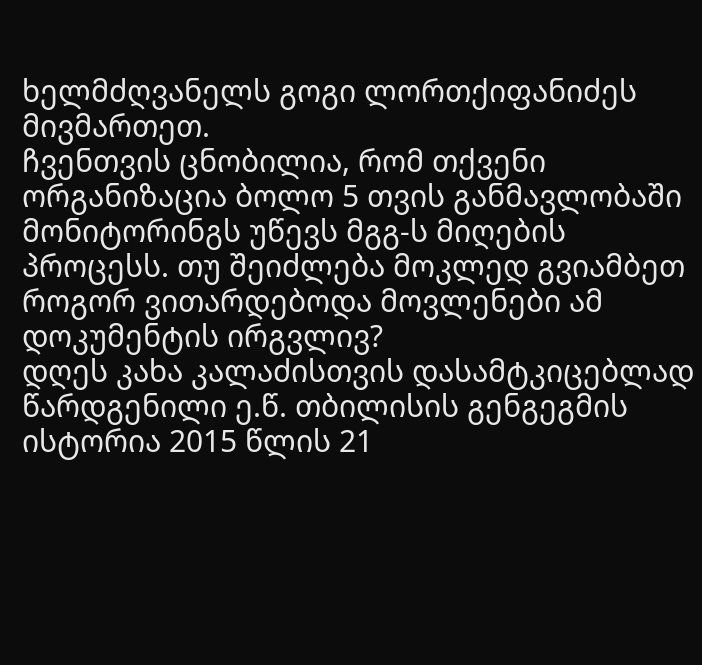ხელმძღვანელს გოგი ლორთქიფანიძეს მივმართეთ.
ჩვენთვის ცნობილია, რომ თქვენი ორგანიზაცია ბოლო 5 თვის განმავლობაში მონიტორინგს უწევს მგგ-ს მიღების პროცესს. თუ შეიძლება მოკლედ გვიამბეთ როგორ ვითარდებოდა მოვლენები ამ დოკუმენტის ირგვლივ?
დღეს კახა კალაძისთვის დასამტკიცებლად წარდგენილი ე.წ. თბილისის გენგეგმის ისტორია 2015 წლის 21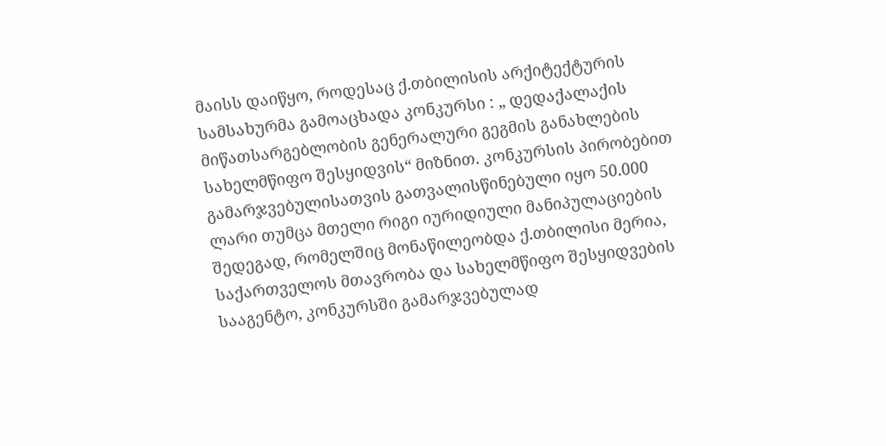მაისს დაიწყო, როდესაც ქ.თბილისის არქიტექტურის სამსახურმა გამოაცხადა კონკურსი : „ დედაქალაქის მიწათსარგებლობის გენერალური გეგმის განახლების სახელმწიფო შესყიდვის“ მიზნით. კონკურსის პირობებით გამარჯვებულისათვის გათვალისწინებული იყო 50.000 ლარი თუმცა მთელი რიგი იურიდიული მანიპულაციების შედეგად, რომელშიც მონაწილეობდა ქ.თბილისი მერია, საქართველოს მთავრობა და სახელმწიფო შესყიდვების სააგენტო, კონკურსში გამარჯვებულად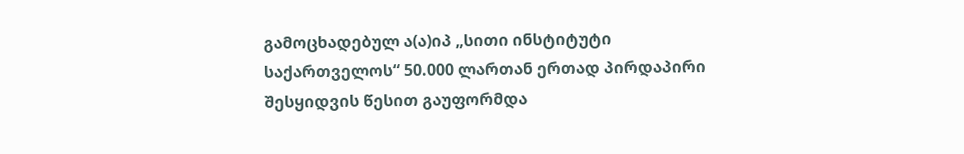გამოცხადებულ ა(ა)იპ „სითი ინსტიტუტი საქართველოს“ 50.000 ლართან ერთად პირდაპირი შესყიდვის წესით გაუფორმდა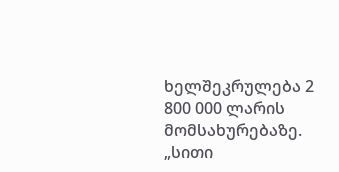ხელშეკრულება 2 800 000 ლარის მომსახურებაზე.
„სითი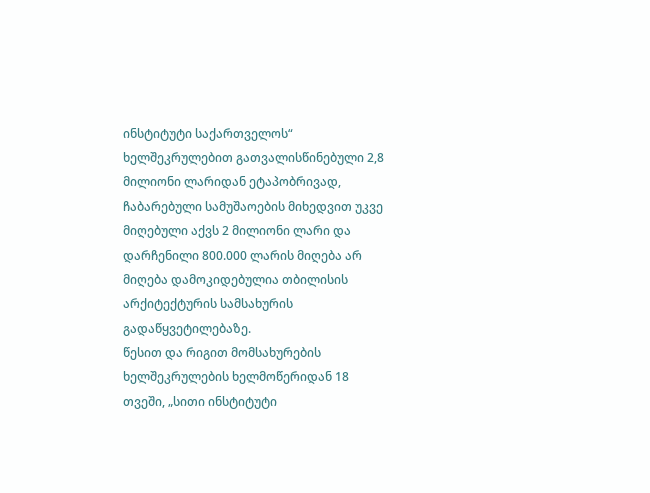ინსტიტუტი საქართველოს“ ხელშეკრულებით გათვალისწინებული 2,8 მილიონი ლარიდან ეტაპობრივად, ჩაბარებული სამუშაოების მიხედვით უკვე მიღებული აქვს 2 მილიონი ლარი და დარჩენილი 800.000 ლარის მიღება არ მიღება დამოკიდებულია თბილისის არქიტექტურის სამსახურის გადაწყვეტილებაზე.
წესით და რიგით მომსახურების ხელშეკრულების ხელმოწერიდან 18 თვეში, „სითი ინსტიტუტი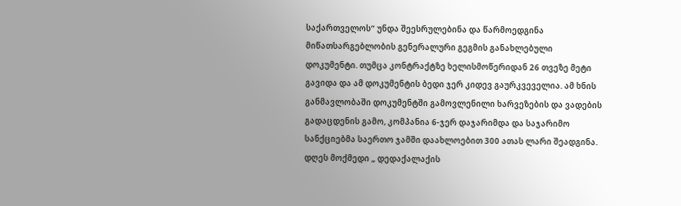საქართველოს“ უნდა შეესრულებინა და წარმოედგინა მიწათსარგებლობის გენერალური გეგმის განახლებული დოკუმენტი. თუმცა კონტრაქტზე ხელისმოწერიდან 26 თვეზე მეტი გავიდა და ამ დოკუმენტის ბედი ჯერ კიდევ გაურკვეველია. ამ ხნის განმავლობაში დოკუმენტში გამოვლენილი ხარვეზების და ვადების გადაცდენის გამო, კომპანია 6-ჯერ დაჯარიმდა და საჯარიმო სანქციებმა საერთო ჯამში დაახლოებით 300 ათას ლარი შეადგინა.
დღეს მოქმედი „ დედაქალაქის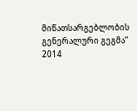მიწათსარგებლობის გენერალური გეგმა“ 2014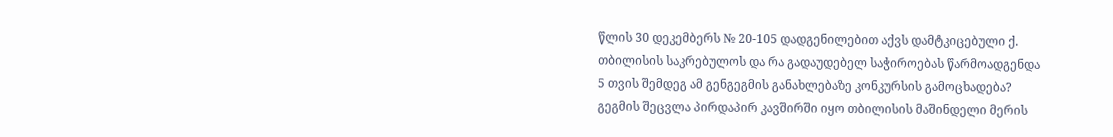წლის 30 დეკემბერს № 20-105 დადგენილებით აქვს დამტკიცებული ქ. თბილისის საკრებულოს და რა გადაუდებელ საჭიროებას წარმოადგენდა 5 თვის შემდეგ ამ გენგეგმის განახლებაზე კონკურსის გამოცხადება?
გეგმის შეცვლა პირდაპირ კავშირში იყო თბილისის მაშინდელი მერის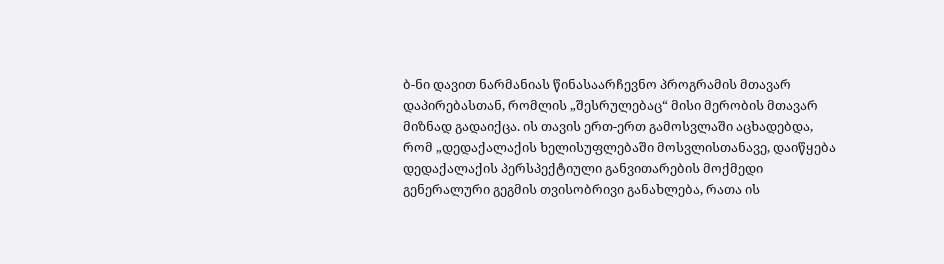ბ-ნი დავით ნარმანიას წინასაარჩევნო პროგრამის მთავარ დაპირებასთან, რომლის „შესრულებაც“ მისი მერობის მთავარ მიზნად გადაიქცა. ის თავის ერთ-ერთ გამოსვლაში აცხადებდა, რომ „დედაქალაქის ხელისუფლებაში მოსვლისთანავე, დაიწყება დედაქალაქის პერსპექტიული განვითარების მოქმედი გენერალური გეგმის თვისობრივი განახლება, რათა ის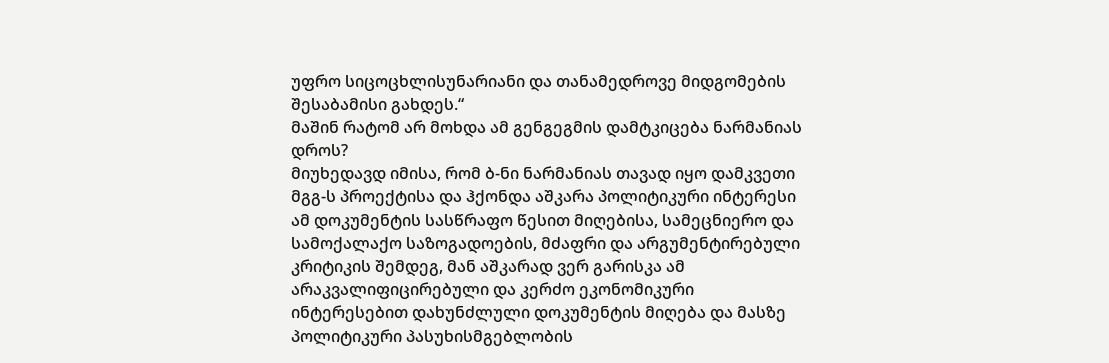უფრო სიცოცხლისუნარიანი და თანამედროვე მიდგომების შესაბამისი გახდეს.“
მაშინ რატომ არ მოხდა ამ გენგეგმის დამტკიცება ნარმანიას დროს?
მიუხედავდ იმისა, რომ ბ-ნი ნარმანიას თავად იყო დამკვეთი მგგ-ს პროექტისა და ჰქონდა აშკარა პოლიტიკური ინტერესი ამ დოკუმენტის სასწრაფო წესით მიღებისა, სამეცნიერო და სამოქალაქო საზოგადოების, მძაფრი და არგუმენტირებული კრიტიკის შემდეგ, მან აშკარად ვერ გარისკა ამ არაკვალიფიცირებული და კერძო ეკონომიკური ინტერესებით დახუნძლული დოკუმენტის მიღება და მასზე პოლიტიკური პასუხისმგებლობის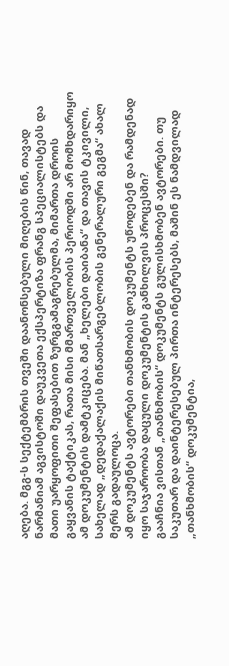აღება. მგგ-ს სექტემბრის თვეში დაანონსებული მიღების წინ, თავად ნარმანიამ აგვისტოში დაუკვეთა ექსპერტიზა ფრანგ სპეციალისტებს და მათი უარყოფითი შეფასებით ზურგგამაგრებულმა, მიმართა დროის გაყვანის ტაქტიკას, რათა მისი მმართველობის პერიოდში არ მომხდარიყო ამ დოკუმენტის დამტკიცება. მან „ხელები დაიბანა“ და თავის ტკივილი, სახელად „დედაქალაქის მიწათსარგებლობის გენერალური გეგმა“ ახალ მერს გადაულოცა.
ამ დოკუმენტს ავტორები თანხმობის დოკუმენტს უწოდებენ და რამდენად იყო საჯაროობა დაცული დოკუმენტის განხილვის პროცესში?
გააჩნია ვისთან „თანხმობის“ დოკუმენტს გულისხმობენ ავტორები. თუ საკუთარ და დაინტერესებულ პირთა ინტერესებს, მაშინ ეს ნამდვილად „თანხმობის“ დოკუმენტია,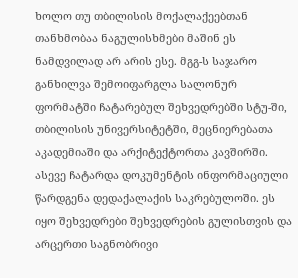ხოლო თუ თბილისის მოქალაქეებთან თანხმობაა ნაგულისხმები მაშინ ეს ნამდვილად არ არის ესე. მგგ-ს საჯარო განხილვა შემოიფარგლა სალონურ ფორმატში ჩატარებულ შეხვედრებში სტუ-ში, თბილისის უნივერსიტეტში, მეცნიერებათა აკადემიაში და არქიტექტორთა კავშირში. ასევე ჩატარდა დოკუმენტის ინფორმაციული წარდგენა დედაქალაქის საკრებულოში. ეს იყო შეხვედრები შეხვედრების გულისთვის და არცერთი საგნობრივი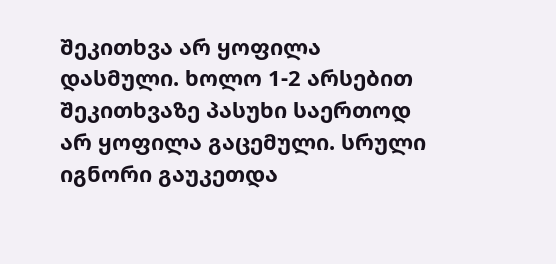შეკითხვა არ ყოფილა დასმული. ხოლო 1-2 არსებით შეკითხვაზე პასუხი საერთოდ არ ყოფილა გაცემული. სრული იგნორი გაუკეთდა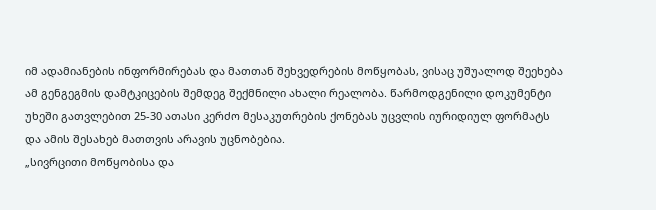იმ ადამიანების ინფორმირებას და მათთან შეხვედრების მოწყობას, ვისაც უშუალოდ შეეხება ამ გენგეგმის დამტკიცების შემდეგ შექმნილი ახალი რეალობა. წარმოდგენილი დოკუმენტი უხეში გათვლებით 25-30 ათასი კერძო მესაკუთრების ქონებას უცვლის იურიდიულ ფორმატს და ამის შესახებ მათთვის არავის უცნობებია.
„სივრცითი მოწყობისა და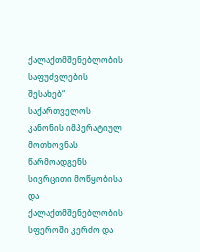ქალაქთმშენებლობის საფუძვლების შესახებ“ საქართველოს კანონის იმპერატიულ მოთხოვნას წარმოადგენს სივრცითი მოწყობისა და ქალაქთმშენებლობის სფეროში კერძო და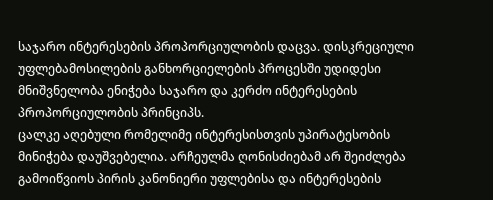საჯარო ინტერესების პროპორციულობის დაცვა. დისკრეციული უფლებამოსილების განხორციელების პროცესში უდიდესი მნიშვნელობა ენიჭება საჯარო და კერძო ინტერესების პროპორციულობის პრინციპს.
ცალკე აღებული რომელიმე ინტერესისთვის უპირატესობის მინიჭება დაუშვებელია. არჩეულმა ღონისძიებამ არ შეიძლება გამოიწვიოს პირის კანონიერი უფლებისა და ინტერესების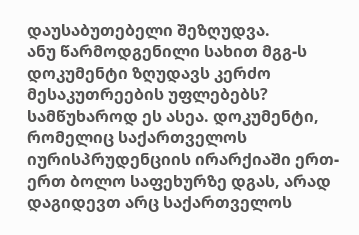დაუსაბუთებელი შეზღუდვა.
ანუ წარმოდგენილი სახით მგგ-ს დოკუმენტი ზღუდავს კერძო მესაკუთრეების უფლებებს?
სამწუხაროდ ეს ასეა. დოკუმენტი, რომელიც საქართველოს იურისპრუდენციის ირარქიაში ერთ-ერთ ბოლო საფეხურზე დგას, არად დაგიდევთ არც საქართველოს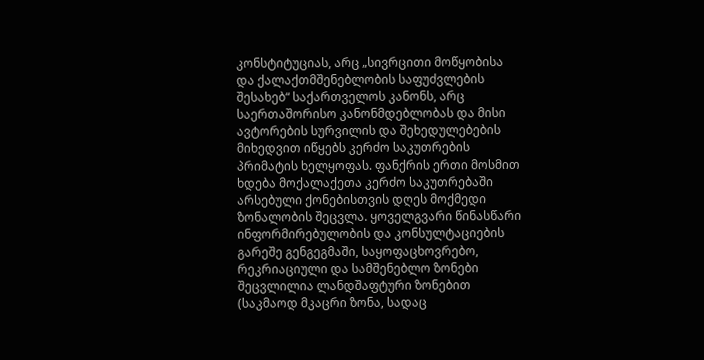კონსტიტუციას, არც „სივრცითი მოწყობისა და ქალაქთმშენებლობის საფუძვლების შესახებ“ საქართველოს კანონს, არც საერთაშორისო კანონმდებლობას და მისი ავტორების სურვილის და შეხედულებების მიხედვით იწყებს კერძო საკუთრების პრიმატის ხელყოფას. ფანქრის ერთი მოსმით ხდება მოქალაქეთა კერძო საკუთრებაში არსებული ქონებისთვის დღეს მოქმედი ზონალობის შეცვლა. ყოველგვარი წინასწარი ინფორმირებულობის და კონსულტაციების გარეშე გენგეგმაში, საყოფაცხოვრებო, რეკრიაციული და სამშენებლო ზონები შეცვლილია ლანდშაფტური ზონებით (საკმაოდ მკაცრი ზონა, სადაც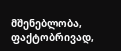მშენებლობა, ფაქტობრივად,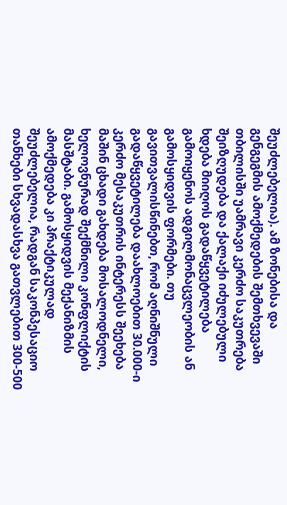შეუძლებელია). ამ ზონებისა და გენგეგმის ამოქმედების შემთხვევაში თბილისში უამრავი კერძო საკუთრება შეიზღუდება და ქალაქი იძულებული ხდება მიიღოს გადაწყვეტილება გამოიყენოს ადგილმონაცვლეობის ან გამოსყიდვის ფორმები. თუ გავითვალისწინებთ, რომ აღნიშნული გადაწყვეტილება დაახლოებით 30.000-ი კერძო მესაკუთრის ინტერესს შეეხება მაშინ ცხადი გახდება მოსალოდნელი, ხელოვნურად შექმნილი კონფლიქტის მასშტაბი. გამოსყიდვის მექანიზმის ამოქმედება კი პრაქტიკულად შეუძლებელია, რადგან საკონპესაციო თანხები სხვადასხვა გათვლებით 300-500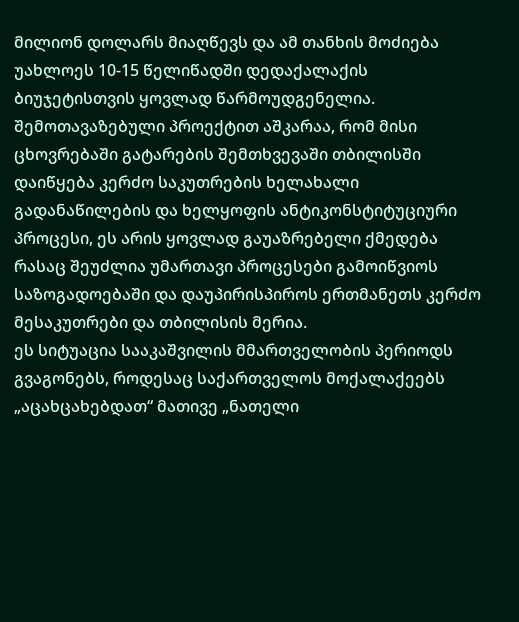მილიონ დოლარს მიაღწევს და ამ თანხის მოძიება უახლოეს 10-15 წელიწადში დედაქალაქის ბიუჯეტისთვის ყოვლად წარმოუდგენელია.
შემოთავაზებული პროექტით აშკარაა, რომ მისი ცხოვრებაში გატარების შემთხვევაში თბილისში დაიწყება კერძო საკუთრების ხელახალი გადანაწილების და ხელყოფის ანტიკონსტიტუციური პროცესი, ეს არის ყოვლად გაუაზრებელი ქმედება რასაც შეუძლია უმართავი პროცესები გამოიწვიოს საზოგადოებაში და დაუპირისპიროს ერთმანეთს კერძო მესაკუთრები და თბილისის მერია.
ეს სიტუაცია სააკაშვილის მმართველობის პერიოდს გვაგონებს, როდესაც საქართველოს მოქალაქეებს „აცახცახებდათ“ მათივე „ნათელი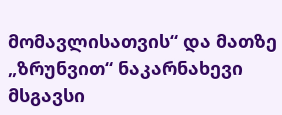მომავლისათვის“ და მათზე „ზრუნვით“ ნაკარნახევი მსგავსი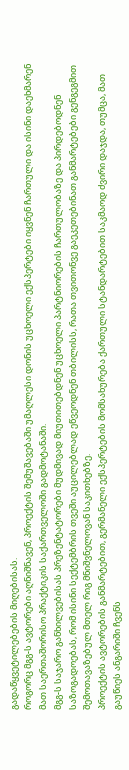გადაწყვეტილებების მიღებისას.
როგორც მგგ-ს ავტორები აღნიშნავენ, პროექტის შემუშავებაში უმაღლესი დონის უცხოელი ექსპერტები იყვნენ ჩართული და ისინი დაეხმარენ მათ საერთაშორისო პრაქტიკის საქართველოში გადმოტანაში.
მგგ-ს საჯარო განხილვებისას პრეზენტატორები მუდმივად მიუთითებდნენ უცხოელი პარტნიორების ჩართულობაზე და პირდებოდნენ საზოგადოებას, რომ ისინი სექტემბრის თვეში აუცილებლად ეწვეოდნენ თბილისს, რათა თვითონვე გაეკეთებინათ განმარტებები გენგეგმით შემოთავაზებულ მთელ რიგ მნიშვნელოვან საკითხებზე.
პროექტის ავტორების განმარტებით, გერმანელი ექსპერტების მომსახურება ქართული სტანდარტებით საკმაოდ ძვირი დაჯდა, თუმცა, მათ გაუწიეს ანგარიში ჩვენს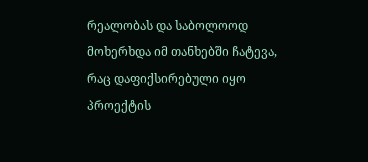რეალობას და საბოლოოდ მოხერხდა იმ თანხებში ჩატევა, რაც დაფიქსირებული იყო პროექტის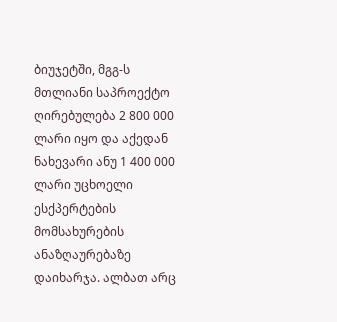ბიუჯეტში, მგგ-ს მთლიანი საპროექტო ღირებულება 2 800 000 ლარი იყო და აქედან ნახევარი ანუ 1 400 000 ლარი უცხოელი ესქპერტების მომსახურების ანაზღაურებაზე დაიხარჯა. ალბათ არც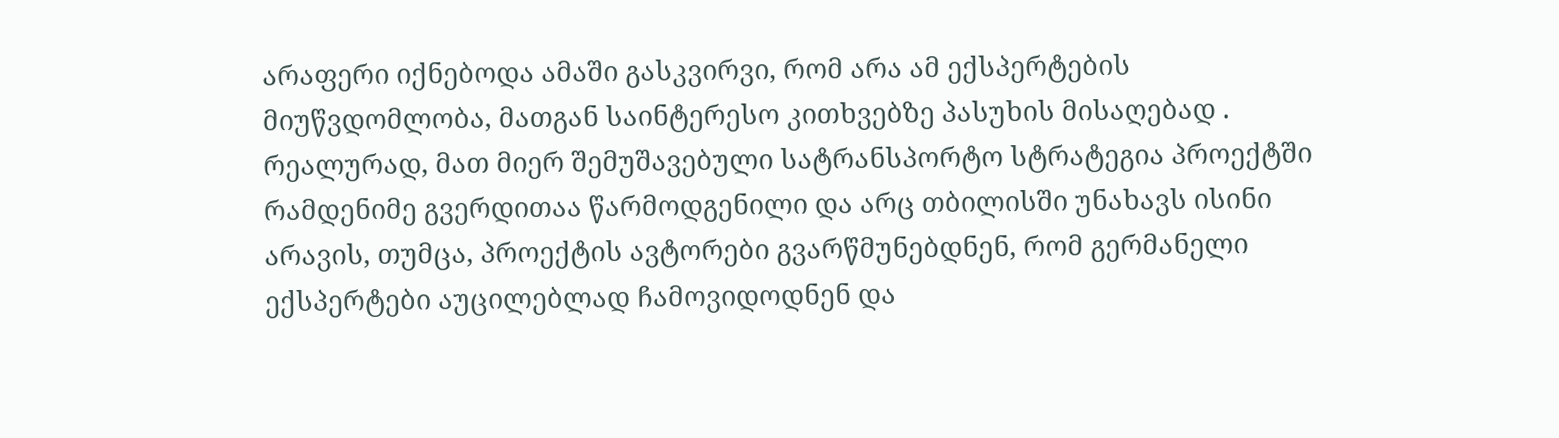არაფერი იქნებოდა ამაში გასკვირვი, რომ არა ამ ექსპერტების მიუწვდომლობა, მათგან საინტერესო კითხვებზე პასუხის მისაღებად .
რეალურად, მათ მიერ შემუშავებული სატრანსპორტო სტრატეგია პროექტში რამდენიმე გვერდითაა წარმოდგენილი და არც თბილისში უნახავს ისინი არავის, თუმცა, პროექტის ავტორები გვარწმუნებდნენ, რომ გერმანელი ექსპერტები აუცილებლად ჩამოვიდოდნენ და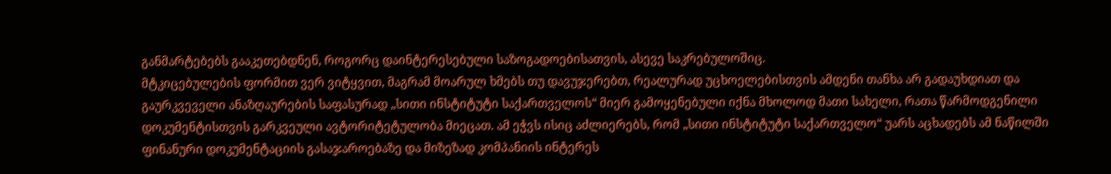განმარტებებს გააკეთებდნენ, როგორც დაინტერესებული საზოგადოებისათვის, ასევე საკრებულოშიც.
მტკიცებულების ფორმით ვერ ვიტყვით, მაგრამ მოარულ ხმებს თუ დავუჯერებთ, რეალურად უცხოელებისთვის ამდენი თანხა არ გადაუხდიათ და გაურკვეველი ანაზღაურების საფასურად „სითი ინსტიტუტი საქართველოს“ მიერ გამოყენებული იქნა მხოლოდ მათი სახელი, რათა წარმოდგენილი დოკუმენტისთვის გარკვეული ავტორიტეტულობა მიეცათ. ამ ეჭვს ისიც აძლიერებს, რომ „სითი ინსტიტუტი საქართველო“ უარს აცხადებს ამ ნაწილში ფინანური დოკუმენტაციის გასაჯაროებაზე და მიზეზად კომპანიის ინტერეს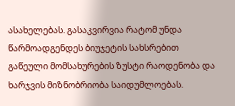ასახელებას. გასაკვირვია რატომ უნდა წარმოადგენდეს ბიუჯეტის სახსრებით გაწეული მომსახურების ზუსტი რაოდენობა და ხარჯვის მიზნობრიობა საიდუმლოებას.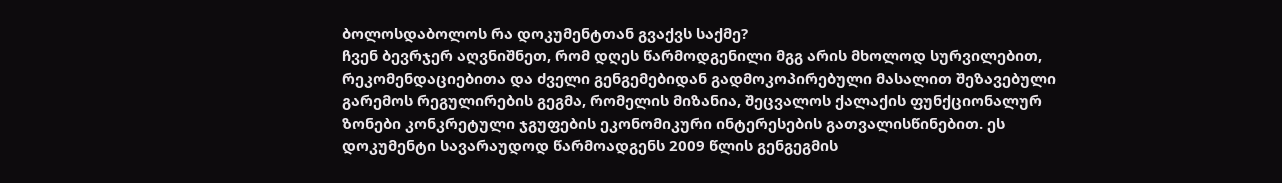ბოლოსდაბოლოს რა დოკუმენტთან გვაქვს საქმე?
ჩვენ ბევრჯერ აღვნიშნეთ, რომ დღეს წარმოდგენილი მგგ არის მხოლოდ სურვილებით, რეკომენდაციებითა და ძველი გენგემებიდან გადმოკოპირებული მასალით შეზავებული გარემოს რეგულირების გეგმა, რომელის მიზანია, შეცვალოს ქალაქის ფუნქციონალურ ზონები კონკრეტული ჯგუფების ეკონომიკური ინტერესების გათვალისწინებით. ეს დოკუმენტი სავარაუდოდ წარმოადგენს 2009 წლის გენგეგმის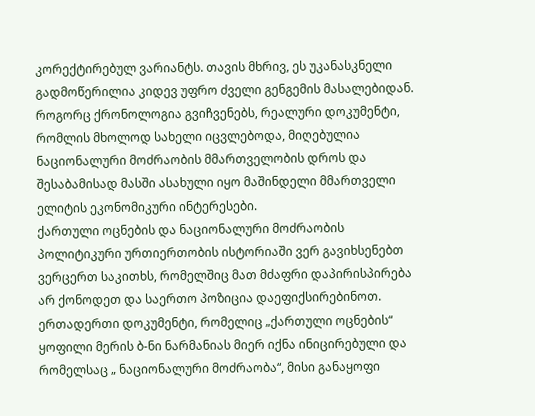კორექტირებულ ვარიანტს. თავის მხრივ, ეს უკანასკნელი გადმოწერილია კიდევ უფრო ძველი გენგემის მასალებიდან. როგორც ქრონოლოგია გვიჩვენებს, რეალური დოკუმენტი, რომლის მხოლოდ სახელი იცვლებოდა, მიღებულია ნაციონალური მოძრაობის მმართველობის დროს და შესაბამისად მასში ასახული იყო მაშინდელი მმართველი ელიტის ეკონომიკური ინტერესები.
ქართული ოცნების და ნაციონალური მოძრაობის პოლიტიკური ურთიერთობის ისტორიაში ვერ გავიხსენებთ ვერცერთ საკითხს, რომელშიც მათ მძაფრი დაპირისპირება არ ქონოდეთ და საერთო პოზიცია დაეფიქსირებინოთ.
ერთადერთი დოკუმენტი, რომელიც „ქართული ოცნების“ ყოფილი მერის ბ-ნი ნარმანიას მიერ იქნა ინიცირებული და რომელსაც „ ნაციონალური მოძრაობა“, მისი განაყოფი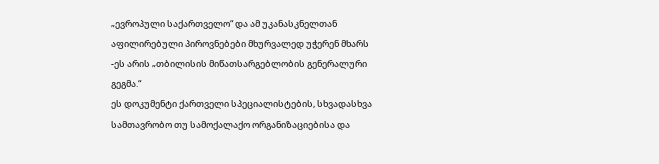„ევროპული საქართველო“ და ამ უკანასკნელთან აფილირებული პიროვნებები მხურვალედ უჭერენ მხარს -ეს არის „თბილისის მიწათსარგებლობის გენერალური გეგმა.“
ეს დოკუმენტი ქართველი სპეციალისტების, სხვადასხვა სამთავრობო თუ სამოქალაქო ორგანიზაციებისა და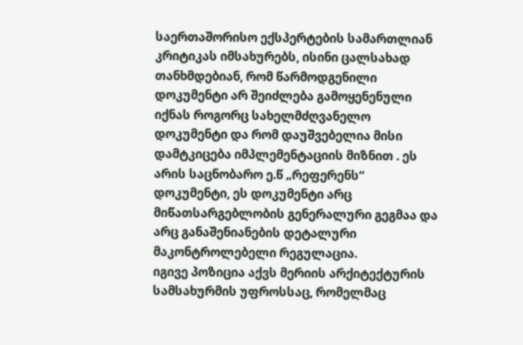საერთაშორისო ექსპერტების სამართლიან კრიტიკას იმსახურებს, ისინი ცალსახად თანხმდებიან, რომ წარმოდგენილი დოკუმენტი არ შეიძლება გამოყენენული იქნას როგორც სახელმძღვანელო დოკუმენტი და რომ დაუშვებელია მისი დამტკიცება იმპლემენტაციის მიზნით . ეს არის საცნობარო ე.წ „რეფერენს“ დოკუმენტი, ეს დოკუმენტი არც მიწათსარგებლობის გენერალური გეგმაა და არც განაშენიანების დეტალური მაკონტროლებელი რეგულაცია.
იგივე პოზიცია აქვს მერიის არქიტექტურის სამსახურმის უფროსსაც, რომელმაც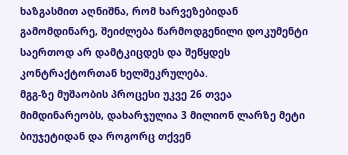ხაზგასმით აღნიშნა, რომ ხარვეზებიდან გამომდინარე, შეიძლება წარმოდგენილი დოკუმენტი საერთოდ არ დამტკიცდეს და შეწყდეს კონტრაქტორთან ხელშეკრულება.
მგგ-ზე მუშაობის პროცესი უკვე 26 თვეა მიმდინარეობს, დახარჯულია 3 მილიონ ლარზე მეტი ბიუჯეტიდან და როგორც თქვენ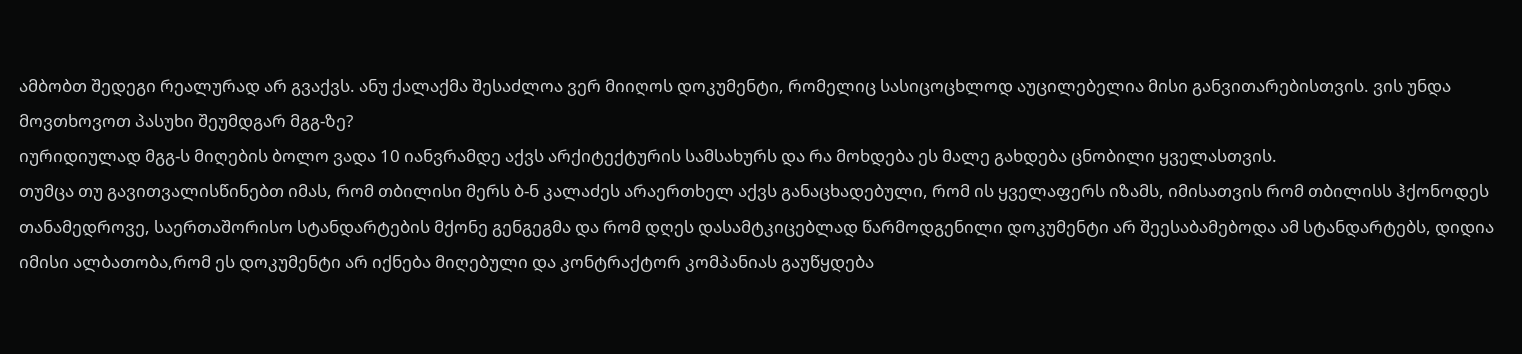ამბობთ შედეგი რეალურად არ გვაქვს. ანუ ქალაქმა შესაძლოა ვერ მიიღოს დოკუმენტი, რომელიც სასიცოცხლოდ აუცილებელია მისი განვითარებისთვის. ვის უნდა მოვთხოვოთ პასუხი შეუმდგარ მგგ-ზე?
იურიდიულად მგგ-ს მიღების ბოლო ვადა 10 იანვრამდე აქვს არქიტექტურის სამსახურს და რა მოხდება ეს მალე გახდება ცნობილი ყველასთვის.
თუმცა თუ გავითვალისწინებთ იმას, რომ თბილისი მერს ბ-ნ კალაძეს არაერთხელ აქვს განაცხადებული, რომ ის ყველაფერს იზამს, იმისათვის რომ თბილისს ჰქონოდეს თანამედროვე, საერთაშორისო სტანდარტების მქონე გენგეგმა და რომ დღეს დასამტკიცებლად წარმოდგენილი დოკუმენტი არ შეესაბამებოდა ამ სტანდარტებს, დიდია იმისი ალბათობა,რომ ეს დოკუმენტი არ იქნება მიღებული და კონტრაქტორ კომპანიას გაუწყდება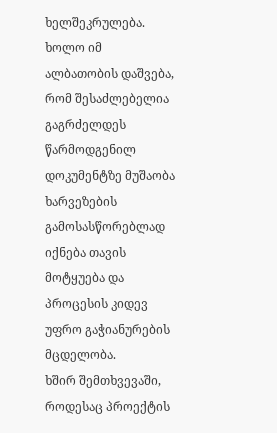ხელშეკრულება.
ხოლო იმ ალბათობის დაშვება, რომ შესაძლებელია გაგრძელდეს წარმოდგენილ დოკუმენტზე მუშაობა ხარვეზების გამოსასწორებლად იქნება თავის მოტყუება და პროცესის კიდევ უფრო გაჭიანურების მცდელობა.
ხშირ შემთხვევაში, როდესაც პროექტის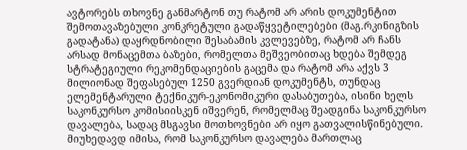ავტორებს თხოვნე განმარტონ თუ რატომ არ არის დოკუმენტით შემოთავაზებული კონკრეტული გადაწყვეტილებები (მაგ.რკინიგზის გადატანა) დაყრდნობილი შესაბამის კვლევებზე, რატომ არ ჩანს არსად მონაცემთა ბაზები, რომელთა მეშვეობითაც ხდება შემდეგ სტრატეგიული რეკომენდაციების გაცემა და რატომ არა აქვს 3 მილიონად შეფასებულ 1250 გვერდიან დოკუმენტს, თუნდაც ელემენტარული ტექნიკურ-ეკონომიკური დასაბუთება, ისინი ხელს საკონკურსო კომისიისკენ იშვერენ, რომელმაც შეადგინა საკონკურსო დავალება, სადაც მსგავსი მოთხოვნები არ იყო გათვალისწინებული. მიუხედავდ იმისა, რომ საკონკურსო დავალება მართლაც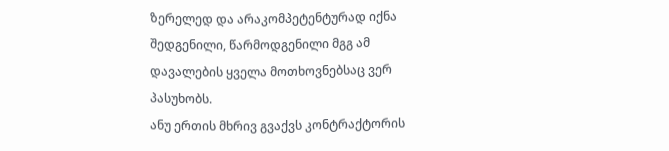ზერელედ და არაკომპეტენტურად იქნა შედგენილი, წარმოდგენილი მგგ ამ დავალების ყველა მოთხოვნებსაც ვერ პასუხობს.
ანუ ერთის მხრივ გვაქვს კონტრაქტორის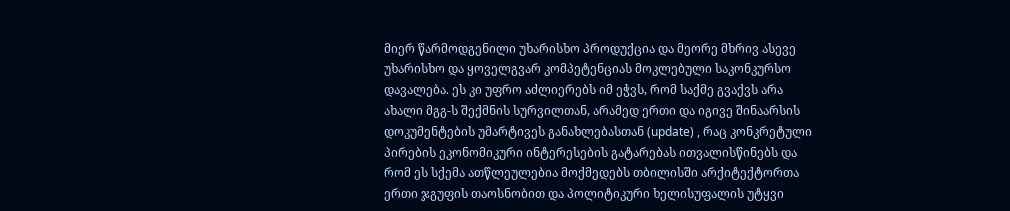მიერ წარმოდგენილი უხარისხო პროდუქცია და მეორე მხრივ ასევე უხარისხო და ყოველგვარ კომპეტენციას მოკლებული საკონკურსო დავალება. ეს კი უფრო აძლიერებს იმ ეჭვს, რომ საქმე გვაქვს არა ახალი მგგ-ს შექმნის სურვილთან, არამედ ერთი და იგივე შინაარსის დოკუმენტების უმარტივეს განახლებასთან (update) , რაც კონკრეტული პირების ეკონომიკური ინტერესების გატარებას ითვალისწინებს და რომ ეს სქემა ათწლეულებია მოქმედებს თბილისში არქიტექტორთა ერთი ჯგუფის თაოსნობით და პოლიტიკური ხელისუფალის უტყვი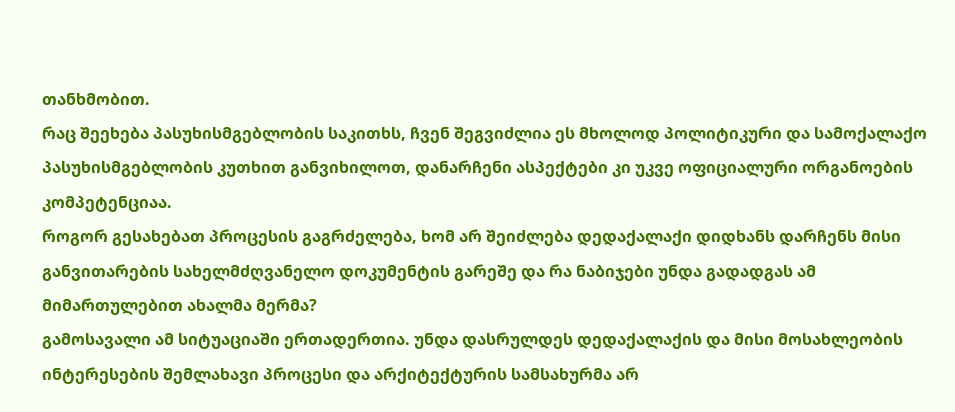თანხმობით.
რაც შეეხება პასუხისმგებლობის საკითხს, ჩვენ შეგვიძლია ეს მხოლოდ პოლიტიკური და სამოქალაქო პასუხისმგებლობის კუთხით განვიხილოთ, დანარჩენი ასპექტები კი უკვე ოფიციალური ორგანოების კომპეტენციაა.
როგორ გესახებათ პროცესის გაგრძელება, ხომ არ შეიძლება დედაქალაქი დიდხანს დარჩენს მისი განვითარების სახელმძღვანელო დოკუმენტის გარეშე და რა ნაბიჯები უნდა გადადგას ამ მიმართულებით ახალმა მერმა?
გამოსავალი ამ სიტუაციაში ერთადერთია. უნდა დასრულდეს დედაქალაქის და მისი მოსახლეობის ინტერესების შემლახავი პროცესი და არქიტექტურის სამსახურმა არ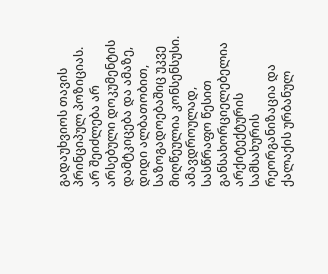გადაუხვიოს თავის პრინციპულ პოზიციას. არ შეიძლება არ არსებული დოკუმენტის დამტკიცება და ამაზე, დიდი ალბათობით, საზოგადოებაშიც უკვე მიღწეულია კონსენსუსი.
ამავდროულად, სასწრაფო წესით განსახორციელებელია არქიტექტურის სამსახურის რეორგანიზაცია და ქალაქის ურბანულ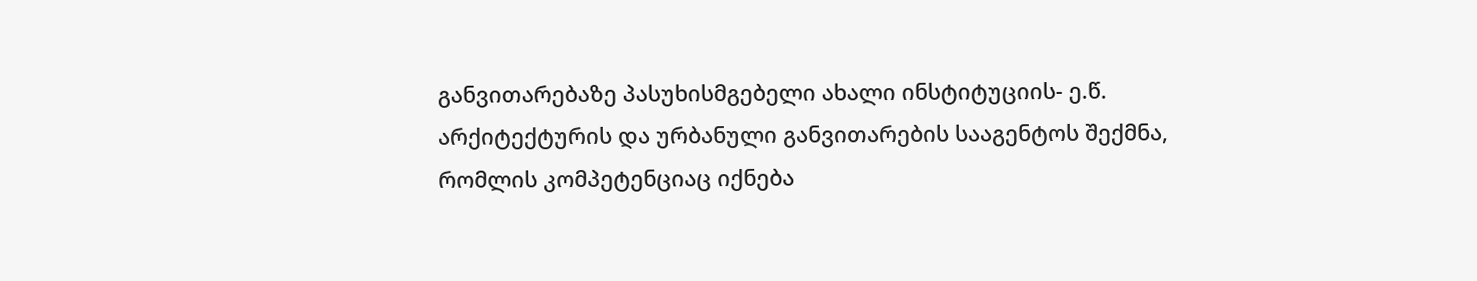განვითარებაზე პასუხისმგებელი ახალი ინსტიტუციის- ე.წ. არქიტექტურის და ურბანული განვითარების სააგენტოს შექმნა, რომლის კომპეტენციაც იქნება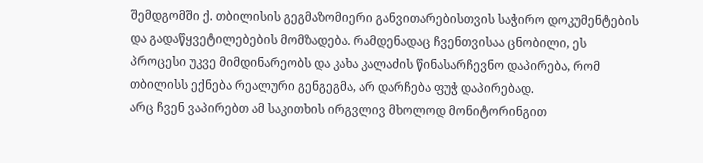შემდგომში ქ. თბილისის გეგმაზომიერი განვითარებისთვის საჭირო დოკუმენტების და გადაწყვეტილებების მომზადება. რამდენადაც ჩვენთვისაა ცნობილი, ეს პროცესი უკვე მიმდინარეობს და კახა კალაძის წინასარჩევნო დაპირება, რომ თბილისს ექნება რეალური გენგეგმა, არ დარჩება ფუჭ დაპირებად.
არც ჩვენ ვაპირებთ ამ საკითხის ირგვლივ მხოლოდ მონიტორინგით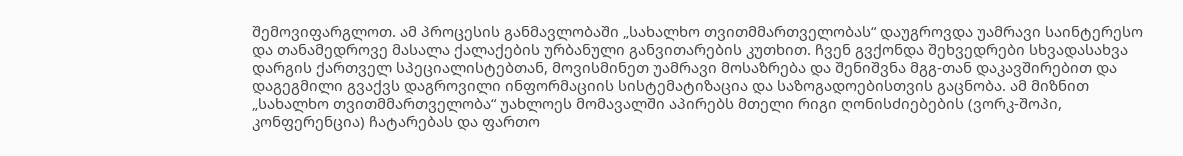შემოვიფარგლოთ. ამ პროცესის განმავლობაში „სახალხო თვითმმართველობას“ დაუგროვდა უამრავი საინტერესო და თანამედროვე მასალა ქალაქების ურბანული განვითარების კუთხით. ჩვენ გვქონდა შეხვედრები სხვადასახვა დარგის ქართველ სპეციალისტებთან, მოვისმინეთ უამრავი მოსაზრება და შენიშვნა მგგ-თან დაკავშირებით და დაგეგმილი გვაქვს დაგროვილი ინფორმაციის სისტემატიზაცია და საზოგადოებისთვის გაცნობა. ამ მიზნით „სახალხო თვითმმართველობა“ უახლოეს მომავალში აპირებს მთელი რიგი ღონისძიებების (ვორკ-შოპი, კონფერენცია) ჩატარებას და ფართო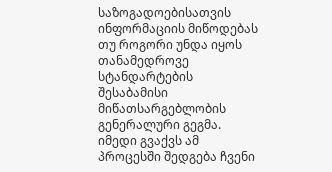საზოგადოებისათვის ინფორმაციის მიწოდებას თუ როგორი უნდა იყოს თანამედროვე სტანდარტების შესაბამისი მიწათსარგებლობის გენერალური გეგმა. იმედი გვაქვს ამ პროცესში შედგება ჩვენი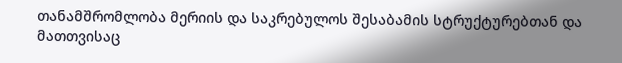თანამშრომლობა მერიის და საკრებულოს შესაბამის სტრუქტურებთან და მათთვისაც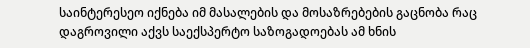საინტერესეო იქნება იმ მასალების და მოსაზრებების გაცნობა რაც დაგროვილი აქვს საექსპერტო საზოგადოებას ამ ხნის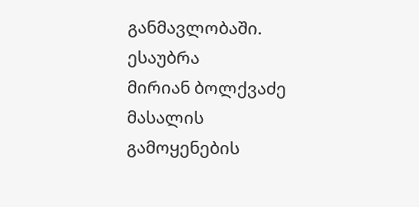განმავლობაში.
ესაუბრა
მირიან ბოლქვაძე
მასალის გამოყენების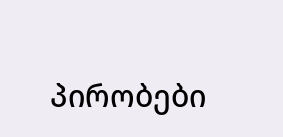პირობები